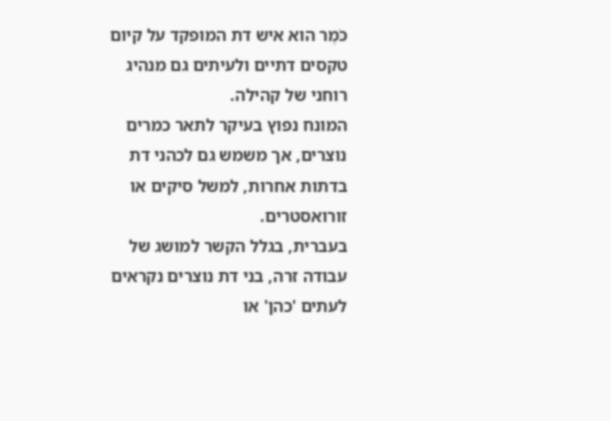כֹּמֶר הוא איש דת המופקד על קיום טקסים דתיים ולעיתים גם מנהיג רוחני של קהילה.
המונח נפוץ בעיקר לתאר כמרים נוצרים, אך משמש גם לכהני דת בדתות אחרות, למשל סיקים או זורואסטרים.
בעברית, בגלל הקשר למושג של עבודה זרה, בני דת נוצרים נקראים לעתים 'כהן' או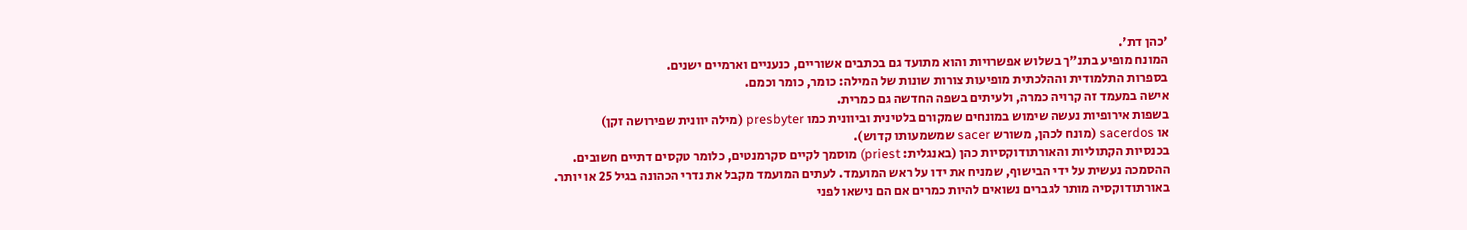'כהן דת'.
המונח מופיע בתנ"ך בשלוש אפשרויות והוא מתועד גם בכתבים אשוריים, כנעניים וארמיים ישנים.
בספרות התלמודית וההלכתית מופיעות צורות שונות של המילה: כומר, כומר וכמם.
אישה במעמד זה קרויה כמרה, ולעיתים בשפה החדשה גם כמרית.
בשפות אירופיות נעשה שימוש במונחים שמקורם בלטינית וביוונית כמו presbyter (מילה יוונית שפירושה זקן)
או sacerdos (מונח לכהן, משורש sacer שמשמעותו קדוש).
בכנסיות הקתוליות והאורתודוקסיות כהן (באנגלית: priest) מוסמך לקיים סקרמנטים, כלומר טקסים דתיים חשובים.
ההסמכה נעשית על ידי הבישוף, שמניח את ידו על ראש המועמד. לעתים המועמד מקבל את נדרי הכהונה בגיל 25 או יותר.
באורתודוקסיה מותר לגברים נשואים להיות כמרים אם הם נישאו לפני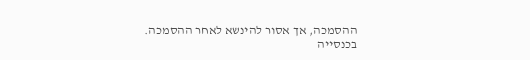ההסמכה, אך אסור להינשא לאחר ההסמכה.
בכנסייה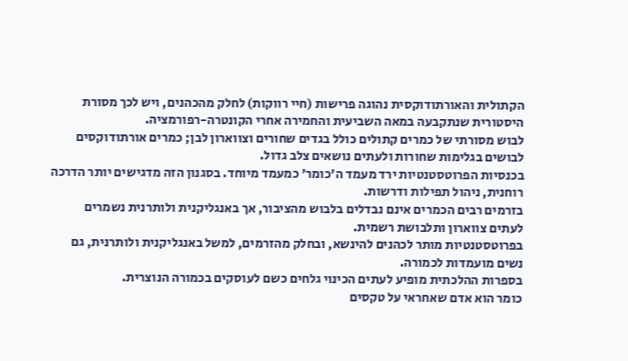הקתולית והאורתודוקסית נהוגה פרישות (חיי רווקות) לחלק מהכהנים, ויש לכך מסורת היסטורית שנתקבעה במאה השביעית והחמירה אחרי הקונטרה-רפורמציה.
לבוש מסורתי של כמרים קתולים כולל בגדים שחורים וצווארון לבן; כמרים אורתודוקסים לבושים בגלימות שחורות ולעתים נושאים צלב גדול.
בכנסיות הפרוטסטנטיות ירד מעמד ה'כומר' כמעמד מיוחד. בסגנון הזה מדגישים יותר הדרכה רוחנית, ניהול תפילות ודרשות.
בזרמים רבים הכמרים אינם נבדלים בלבוש מהציבור, אך באנגליקנית ולותרנית נשמרים לעתים צווארון ותלבושת רשמית.
בפרוטסטנטיות מותר לכהנים להינשא, ובחלק מהזרמים, למשל באנגליקנית ולותרנית, גם נשים מועמדות לכמורה.
בספרות ההלכתית מופיע לעתים הכינוי גלחים כשם לעוסקים בכמורה הנוצרית.
כומר הוא אדם שאחראי על טקסים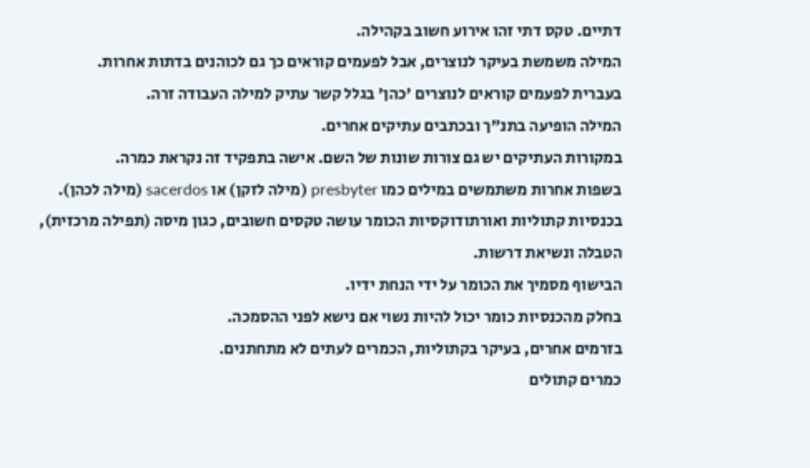דתיים. טקס דתי זהו אירוע חשוב בקהילה.
המילה משמשת בעיקר לנוצרים, אבל לפעמים קוראים כך גם לכוהנים בדתות אחרות.
בעברית לפעמים קוראים לנוצרים 'כהן' בגלל קשר עתיק למילה העבודה זרה.
המילה הופיעה בתנ"ך ובכתבים עתיקים אחרים.
במקורות העתיקים יש גם צורות שונות של השם. אישה בתפקיד זה נקראת כמרה.
בשפות אחרות משתמשים במילים כמו presbyter (מילה לזקן) או sacerdos (מילה לכהן).
בכנסיות קתוליות ואורתודוקסיות הכומר עושה טקסים חשובים, כגון מיסה (תפילה מרכזית), הטבלה ונשיאת דרשות.
הבישוף מסמיך את הכומר על ידי הנחת ידיו.
בחלק מהכנסיות כומר יכול להיות נשוי אם נישא לפני ההסמכה.
בזרמים אחרים, בעיקר בקתוליות, הכמרים לעתים לא מתחתנים.
כמרים קתולים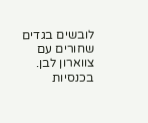לובשים בגדים שחורים עם צווארון לבן.
בכנסיות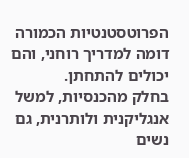הפרוטסטנטיות הכמורה דומה למדריך רוחני, והם יכולים להתחתן.
בחלק מהכנסיות, למשל אנגליקנית ולותרנית, גם נשים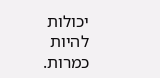יכולות להיות כמרות.